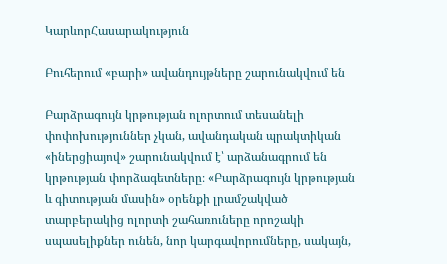ԿարևորՀասարակություն

Բուհերում «բարի» ավանդույթները շարունակվում են

Բարձրագույն կրթության ոլորտում տեսանելի փոփոխություններ չկան, ավանդական պրակտիկան «իներցիայով» շարունակվում է՝ արձանագրում են կրթության փորձագետները։ «Բարձրագույն կրթության և գիտության մասին» օրենքի լրամշակված տարբերակից ոլորտի շահառուները որոշակի սպասելիքներ ունեն, նոր կարգավորումները, սակայն,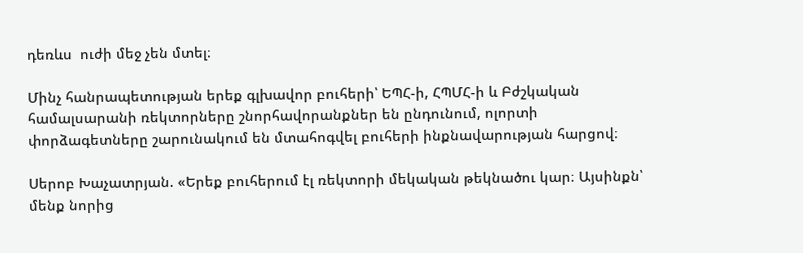դեռևս  ուժի մեջ չեն մտել։

Մինչ հանրապետության երեք գլխավոր բուհերի՝ ԵՊՀ-ի, ՀՊՄՀ-ի և Բժշկական համալսարանի ռեկտորները շնորհավորանքներ են ընդունում, ոլորտի փորձագետները շարունակում են մտահոգվել բուհերի ինքնավարության հարցով։

Սերոբ Խաչատրյան. «Երեք բուհերում էլ ռեկտորի մեկական թեկնածու կար։ Այսինքն՝ մենք նորից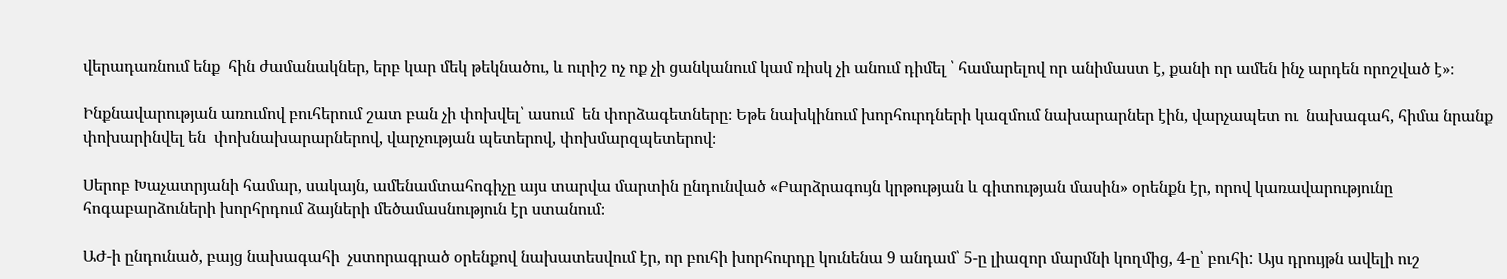վերադառնում ենք  հին ժամանակներ, երբ կար մեկ թեկնածու, և ուրիշ ոչ ոք չի ցանկանում կամ ռիսկ չի անում դիմել ՝ համարելով որ անիմաստ է, քանի որ ամեն ինչ արդեն որոշված է»։

Ինքնավարության առումով բուհերում շատ բան չի փոխվել՝ ասում  են փորձագետները։ Եթե նախկինում խորհուրդների կազմում նախարարներ էին, վարչապետ ու  նախագահ, հիմա նրանք փոխարինվել են  փոխնախարարներով, վարչության պետերով, փոխմարզպետերով։

Սերոբ Խաչատրյանի համար, սակայն, ամենամտահոգիչը այս տարվա մարտին ընդունված «Բարձրագույն կրթության և գիտության մասին» օրենքն էր, որով կառավարությունը հոգաբարձուների խորհրդում ձայների մեծամասնություն էր ստանում։

ԱԺ-ի ընդունած, բայց նախագահի  չստորագրած օրենքով նախատեսվում էր, որ բուհի խորհուրդը կունենա 9 անդամ՝ 5-ը լիազոր մարմնի կողմից, 4-ը՝ բուհի: Այս դրույթն ավելի ուշ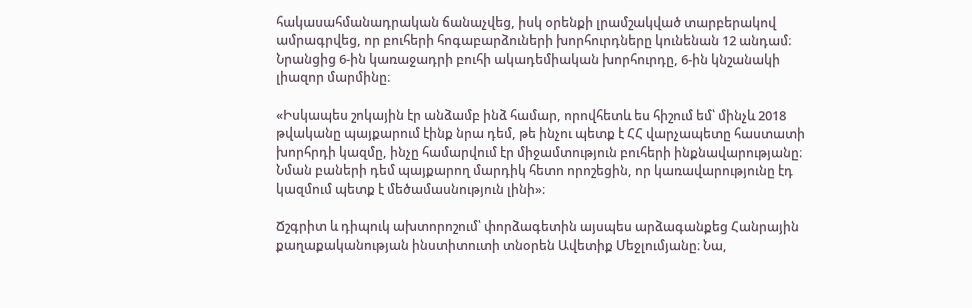հակասահմանադրական ճանաչվեց, իսկ օրենքի լրամշակված տարբերակով ամրագրվեց, որ բուհերի հոգաբարձուների խորհուրդները կունենան 12 անդամ։ Նրանցից 6-ին կառաջադրի բուհի ակադեմիական խորհուրդը, 6-ին կնշանակի լիազոր մարմինը։

«Իսկապես շոկային էր անձամբ ինձ համար, որովհետև ես հիշում եմ՝ մինչև 2018 թվականը պայքարում էինք նրա դեմ, թե ինչու պետք է ՀՀ վարչապետը հաստատի խորհրդի կազմը, ինչը համարվում էր միջամտություն բուհերի ինքնավարությանը։ Նման բաների դեմ պայքարող մարդիկ հետո որոշեցին, որ կառավարությունը էդ կազմում պետք է մեծամասնություն լինի»։

Ճշգրիտ և դիպուկ ախտորոշում՝ փորձագետին այսպես արձագանքեց Հանրային քաղաքականության ինստիտուտի տնօրեն Ավետիք Մեջլումյանը։ Նա,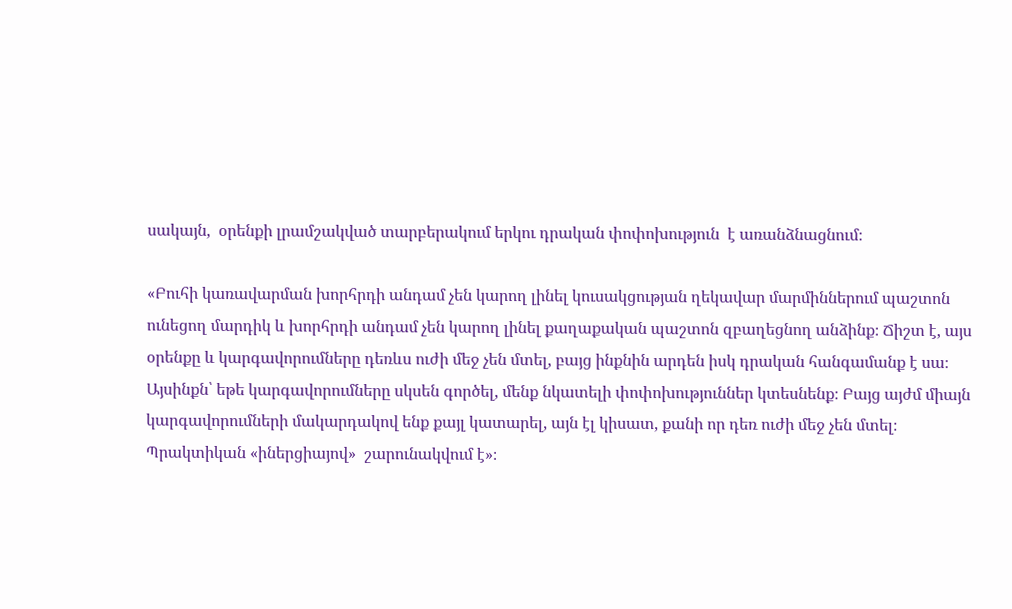սակայն,  օրենքի լրամշակված տարբերակում երկու դրական փոփոխություն  է առանձնացնում։

«Բուհի կառավարման խորհրդի անդամ չեն կարող լինել կուսակցության ղեկավար մարմիններում պաշտոն ունեցող մարդիկ և խորհրդի անդամ չեն կարող լինել քաղաքական պաշտոն զբաղեցնող անձինք։ Ճիշտ է, այս օրենքը և կարգավորումները դեռևս ուժի մեջ չեն մտել, բայց ինքնին արդեն իսկ դրական հանգամանք է սա։ Այսինքն՝ եթե կարգավորումները սկսեն գործել, մենք նկատելի փոփոխություններ կտեսնենք։ Բայց այժմ միայն կարգավորումների մակարդակով ենք քայլ կատարել, այն էլ կիսատ, քանի որ դեռ ուժի մեջ չեն մտել։ Պրակտիկան «իներցիայով»  շարունակվում է»։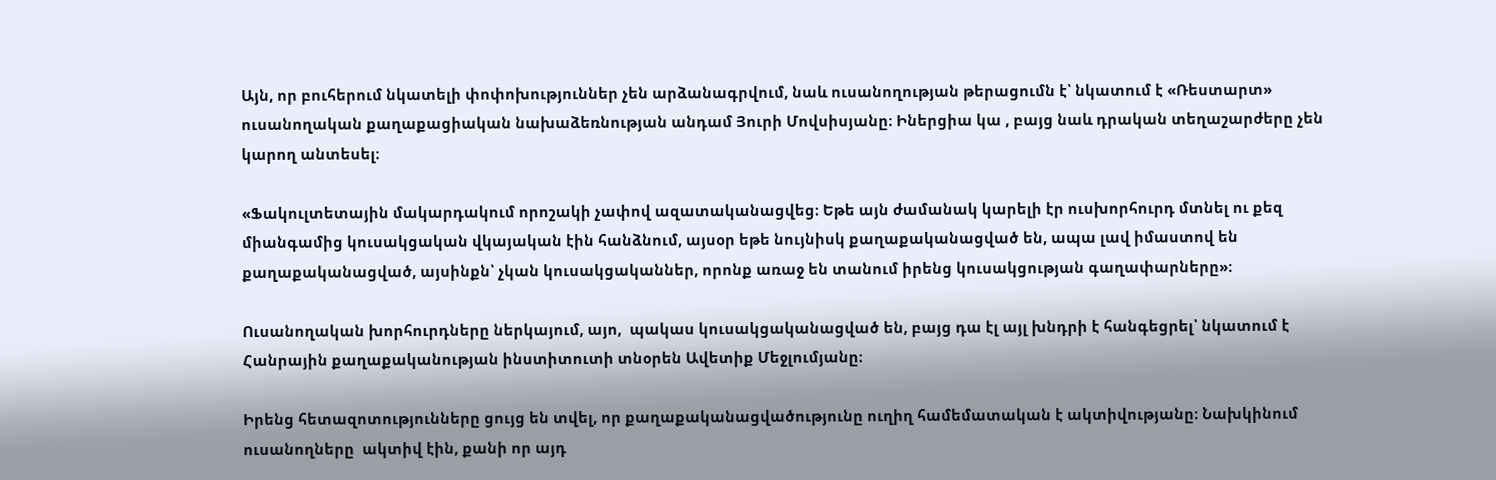Այն, որ բուհերում նկատելի փոփոխություններ չեն արձանագրվում, նաև ուսանողության թերացումն է՝ նկատում է «Ռեստարտ» ուսանողական քաղաքացիական նախաձեռնության անդամ Յուրի Մովսիսյանը։ Իներցիա կա , բայց նաև դրական տեղաշարժերը չեն կարող անտեսել։

«Ֆակուլտետային մակարդակում որոշակի չափով ազատականացվեց։ Եթե այն ժամանակ կարելի էր ուսխորհուրդ մտնել ու քեզ միանգամից կուսակցական վկայական էին հանձնում, այսօր եթե նույնիսկ քաղաքականացված են, ապա լավ իմաստով են քաղաքականացված, այսինքն՝ չկան կուսակցականներ, որոնք առաջ են տանում իրենց կուսակցության գաղափարները»։

Ուսանողական խորհուրդները ներկայում, այո,  պակաս կուսակցականացված են, բայց դա էլ այլ խնդրի է հանգեցրել՝ նկատում է Հանրային քաղաքականության ինստիտուտի տնօրեն Ավետիք Մեջլումյանը։

Իրենց հետազոտությունները ցույց են տվել, որ քաղաքականացվածությունը ուղիղ համեմատական է ակտիվությանը։ Նախկինում ուսանողները  ակտիվ էին, քանի որ այդ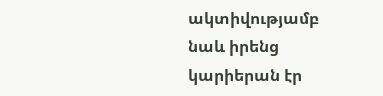ակտիվությամբ նաև իրենց կարիերան էր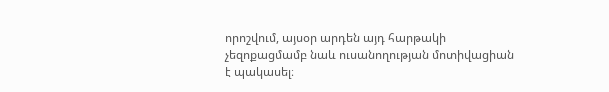որոշվում, այսօր արդեն այդ հարթակի չեզոքացմամբ նաև ուսանողության մոտիվացիան է պակասել։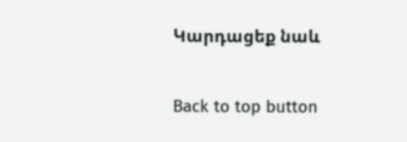Կարդացեք նաև

Back to top button